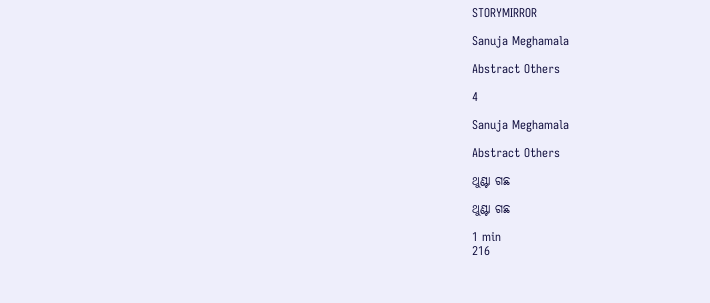STORYMIRROR

Sanuja Meghamala

Abstract Others

4

Sanuja Meghamala

Abstract Others

ଥୁଣ୍ଟା ଗଛ

ଥୁଣ୍ଟା ଗଛ

1 min
216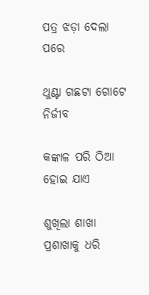ପତ୍ର ଝଡ଼ା ଦେଲା ପରେ

ଥୁଣ୍ଟା ଗଛଟା ଗୋଟେ ନିର୍ଜୀବ

କଙ୍କାଳ ପରି ଠିଆ ହୋଇ ଯାଏ

ଶୁଖିଲା ଶାଖା ପ୍ରଶାଖାକୁ ଧରି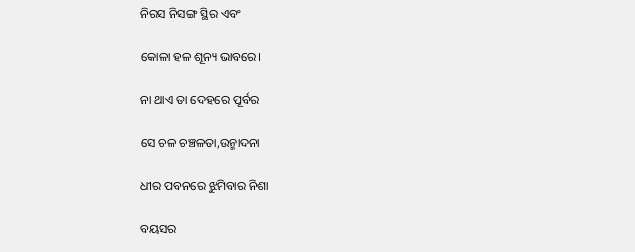ନିରସ ନିସଙ୍ଗ ସ୍ଥିର ଏବଂ

କୋଳା ହଳ ଶୂନ୍ୟ ଭାବରେ।

ନା ଥାଏ ତା ଦେହରେ ପୂର୍ବର

ସେ ଚଳ ଚଞ୍ଚଳତା,ଉନ୍ମାଦନା

ଧୀର ପବନରେ ଝୁମିବାର ନିଶା

ବୟସର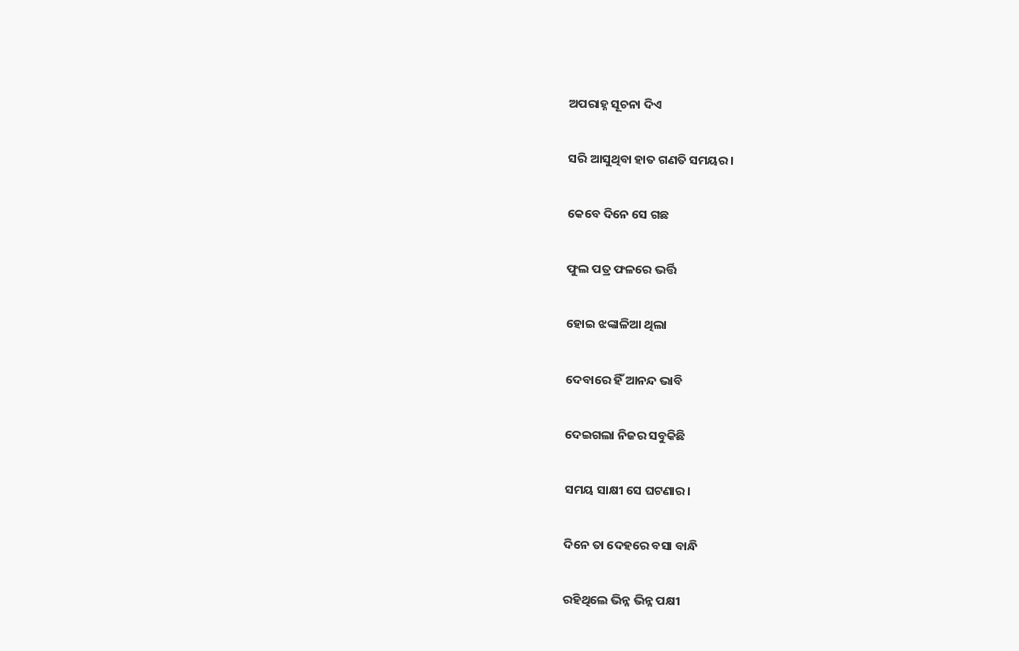ଅପରାହ୍ନ ସୂଚନା ଦିଏ

ସରି ଆସୁଥିବା ହାତ ଗଣତି ସମୟର।

କେବେ ଦିନେ ସେ ଗଛ

ଫୁଲ ପତ୍ର ଫଳରେ ଭର୍ତ୍ତି

ହୋଇ ଝଙ୍କାଳିଆ ଥିଲା

ଦେବାରେ ହିଁ ଆନନ୍ଦ ଭାବି

ଦେଇଗଲା ନିଜର ସବୁକିଛି

ସମୟ ସାକ୍ଷୀ ସେ ଘଟଣାର।

ଦିନେ ତା ଦେହରେ ବସା ବାନ୍ଧି

ରହିଥିଲେ ଭିନ୍ନ ଭିନ୍ନ ପକ୍ଷୀ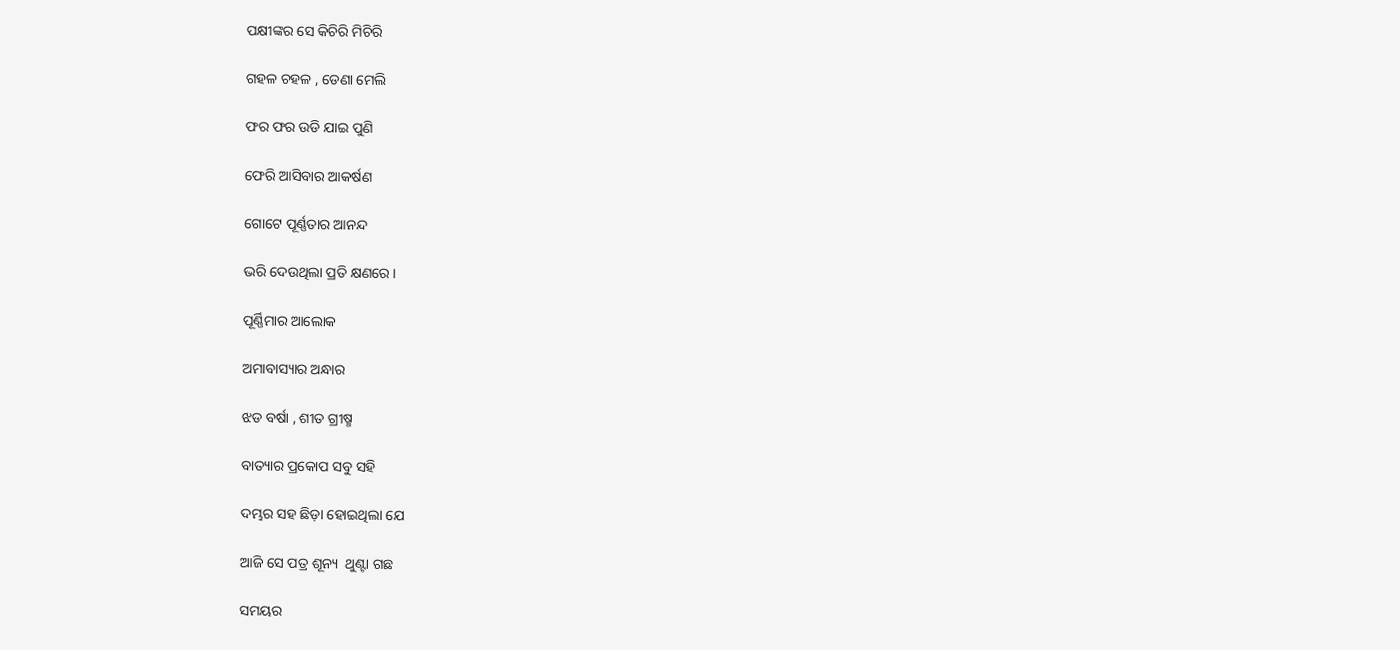ପକ୍ଷୀଙ୍କର ସେ କିଚିରି ମିଚିରି

ଗହଳ ଚହଳ , ଡେଣା ମେଲି

ଫର ଫର ଉଡି ଯାଇ ପୁଣି

ଫେରି ଆସିବାର ଆକର୍ଷଣ

ଗୋଟେ ପୂର୍ଣ୍ଣତାର ଆନନ୍ଦ

ଭରି ଦେଉଥିଲା ପ୍ରତି କ୍ଷଣରେ।

ପୂର୍ଣ୍ଣିମାର ଆଲୋକ

ଅମାବାସ୍ୟାର ଅନ୍ଧାର

ଝଡ ବର୍ଷା , ଶୀତ ଗ୍ରୀଷ୍ମ

ବାତ୍ୟାର ପ୍ରକୋପ ସବୁ ସହି

ଦମ୍ଭର ସହ ଛିଡ଼ା ହୋଇଥିଲା ଯେ

ଆଜି ସେ ପତ୍ର ଶୂନ୍ୟ  ଥୁଣ୍ଟା ଗଛ

ସମୟର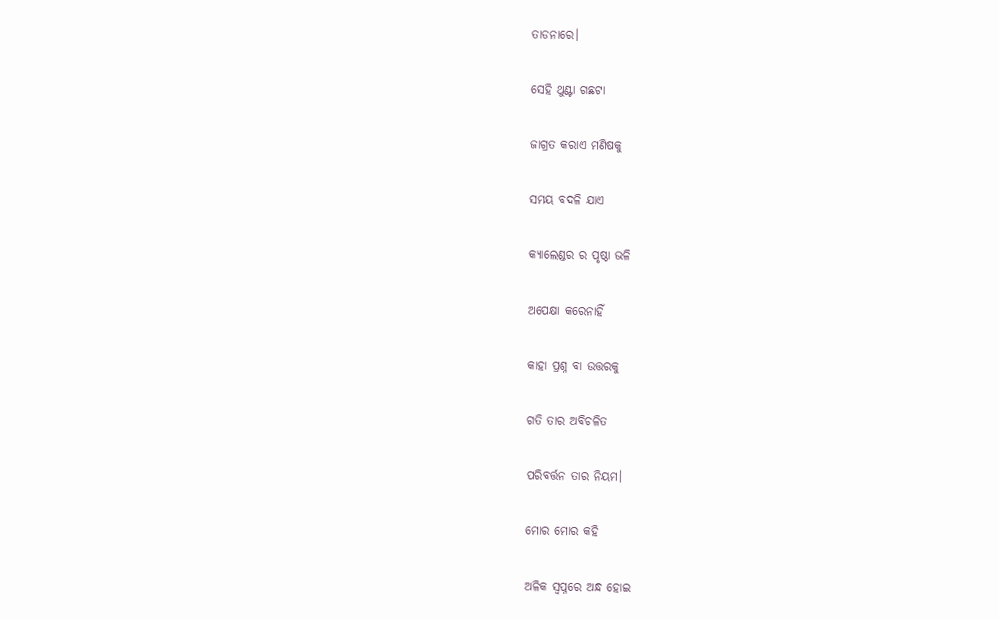ତାଡନାରେ।

ସେହି ଥୁଣ୍ଟା ଗଛଟା

ଜାଗ୍ରତ କରାଏ ମଣିଷକୁ

ସମୟ ବଦଳି ଯାଏ

କ୍ୟାଲେଣ୍ଡର ର ପୃଷ୍ଠା ଭଳି

ଅପେକ୍ଷା କରେନାହିଁ

କାହା ପ୍ରଶ୍ନ ବା ଉତ୍ତରକୁ

ଗତି ତାର ଅବିଚଳିତ

ପରିବର୍ତ୍ତନ ତାର ନିୟମ।

ମୋର ମୋର କହି

ଅଳିକ ସ୍ଵପ୍ନରେ ଅନ୍ଧ ହୋଇ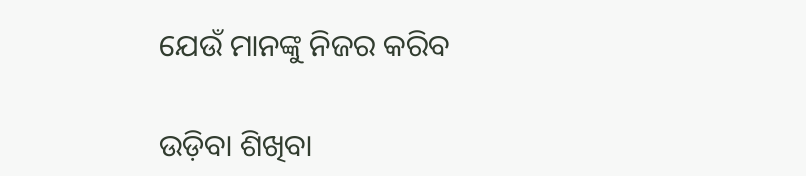ଯେଉଁ ମାନଙ୍କୁ ନିଜର କରିବ

ଉଡ଼ିବା ଶିଖିବା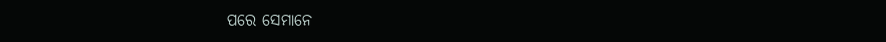ପରେ ସେମାନେ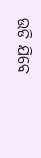ଉଡି ଯିବେ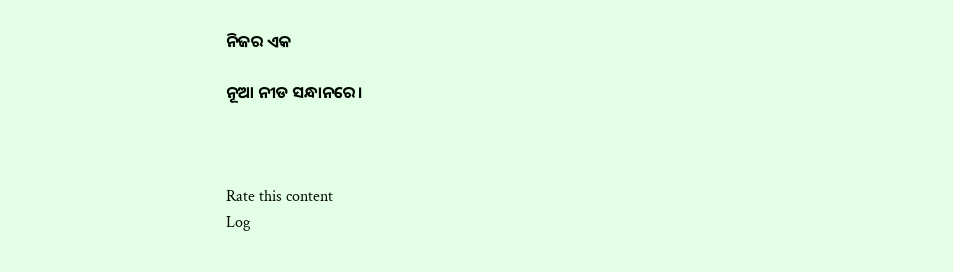ନିଜର ଏକ

ନୂଆ ନୀଡ ସନ୍ଧାନରେ।



Rate this content
Log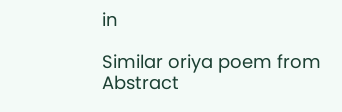in

Similar oriya poem from Abstract